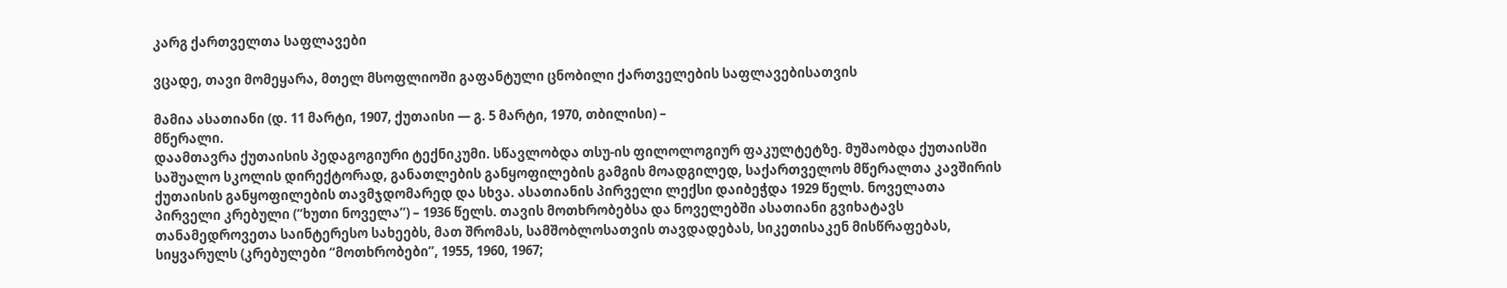კარგ ქართველთა საფლავები

ვცადე, თავი მომეყარა, მთელ მსოფლიოში გაფანტული ცნობილი ქართველების საფლავებისათვის

მამია ასათიანი (დ. 11 მარტი, 1907, ქუთაისი — გ. 5 მარტი, 1970, თბილისი) –
მწერალი.
დაამთავრა ქუთაისის პედაგოგიური ტექნიკუმი. სწავლობდა თსუ-ის ფილოლოგიურ ფაკულტეტზე. მუშაობდა ქუთაისში საშუალო სკოლის დირექტორად, განათლების განყოფილების გამგის მოადგილედ, საქართველოს მწერალთა კავშირის ქუთაისის განყოფილების თავმჯდომარედ და სხვა. ასათიანის პირველი ლექსი დაიბეჭდა 1929 წელს. ნოველათა პირველი კრებული (“ხუთი ნოველა”) – 1936 წელს. თავის მოთხრობებსა და ნოველებში ასათიანი გვიხატავს თანამედროვეთა საინტერესო სახეებს, მათ შრომას, სამშობლოსათვის თავდადებას, სიკეთისაკენ მისწრაფებას, სიყვარულს (კრებულები “მოთხრობები”, 1955, 1960, 1967;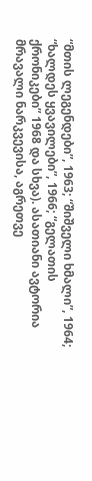“მთის ლეგენდები”, 1963; “შიშველი ხმალი”, 1964; “ხალდეს ყვავილები”, 1966; “გელათის ქრონიკები” 1968 და სხვა). ასათიანი ავტორია მრავალი ნარკვევისა, აგრეთვე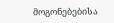მოგონებებისა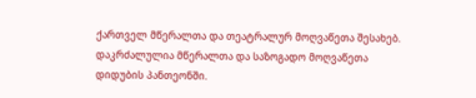ქართველ მწერალთა და თეატრალურ მოღვაწეთა შესახებ.
დაკრძალულია მწერალთა და საზოგადო მოღვაწეთა დიდუბის პანთეონში.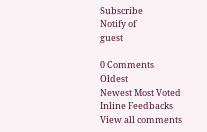Subscribe
Notify of
guest

0 Comments
Oldest
Newest Most Voted
Inline Feedbacks
View all comments